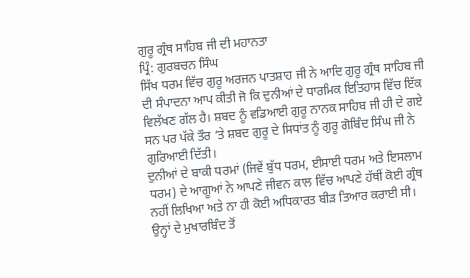ਗੁਰੂ ਗ੍ਰੰਥ ਸਾਹਿਬ ਜੀ ਦੀ ਮਹਾਨਤਾ
ਪ੍ਰਿੰ: ਗੁਰਬਚਨ ਸਿੰਘ
ਸਿੱਖ ਧਰਮ ਵਿੱਚ ਗੁਰੂ ਅਰਜਨ ਪਾਤਸ਼ਾਹ ਜੀ ਨੇ ਆਦਿ ਗੁਰੂ ਗ੍ਰੰਥ ਸਾਹਿਬ ਜੀ ਦੀ ਸੰਪਾਦਨਾ ਆਪ ਕੀਤੀ ਜੋ ਕਿ ਦੁਨੀਆਂ ਦੇ ਧਾਰਮਿਕ ਇਤਿਹਾਸ ਵਿੱਚ ਇੱਕ ਵਿਲੱਖਣ ਗੱਲ ਹੈ। ਸ਼ਬਦ ਨੂੰ ਵਡਿਆਈ ਗੁਰੂ ਨਾਨਕ ਸਾਹਿਬ ਜੀ ਹੀ ਦੇ ਗਏ ਸਨ ਪਰ ਪੱਕੇ ਤੌਰ ‘ਤੇ ਸ਼ਬਦ ਗੁਰੂ ਦੇ ਸਿਧਾਂਤ ਨੂੰ ਗੁਰੂ ਗੋਬਿੰਦ ਸਿੰਘ ਜੀ ਨੇ ਗੁਰਿਆਈ ਦਿੱਤੀ।
ਦੁਨੀਆਂ ਦੇ ਬਾਕੀ ਧਰਮਾਂ (ਜਿਵੇਂ ਬੁੱਧ ਧਰਮ, ਈਸਾਈ ਧਰਮ ਅਤੇ ਇਸਲਾਮ ਧਰਮ) ਦੇ ਆਗੂਆਂ ਨੇ ਆਪਣੇ ਜੀਵਨ ਕਾਲ ਵਿੱਚ ਆਪਣੇ ਹੱਥੀਂ ਕੋਈ ਗ੍ਰੰਥ ਨਹੀਂ ਲਿਖਿਆ ਅਤੇ ਨਾ ਹੀ ਕੋਈ ਅਧਿਕਾਰਤ ਬੀੜ ਤਿਆਰ ਕਰਾਈ ਸੀ। ਉਨ੍ਹਾਂ ਦੇ ਮੁਖਾਰਬਿੰਦ ਤੋਂ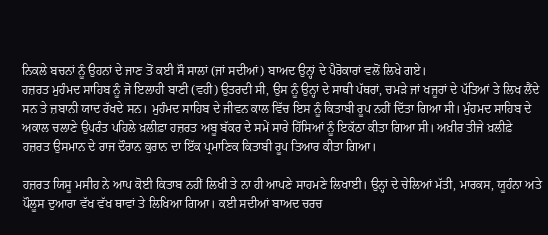ਨਿਕਲੇ ਬਚਨਾਂ ਨੂੰ ਉਹਨਾਂ ਦੇ ਜਾਣ ਤੋਂ ਕਈ ਸੌ ਸਾਲਾਂ (ਜਾਂ ਸਦੀਆਂ) ਬਾਅਦ ਉਨ੍ਹਾਂ ਦੇ ਪੈਰੋਕਾਰਾਂ ਵਲੋਂ ਲਿਖੇ ਗਏ।
ਹਜ਼ਰਤ ਮੁਹੰਮਦ ਸਾਹਿਬ ਨੂੰ ਜੋ ਇਲਾਹੀ ਬਾਣੀ (ਵਹੀ) ਉਤਰਦੀ ਸੀ, ਉਸ ਨੂੰ ਉਨ੍ਹਾਂ ਦੇ ਸਾਥੀ ਪੱਥਰਾਂ, ਚਮੜੇ ਜਾਂ ਖਜੂਰਾਂ ਦੇ ਪੱਤਿਆਂ ਤੇ ਲਿਖ ਲੈਂਦੇ ਸਨ ਤੇ ਜ਼ਬਾਨੀ ਯਾਦ ਰੱਖਦੇ ਸਨ। ਮੁਹੰਮਦ ਸਾਹਿਬ ਦੇ ਜੀਵਨ ਕਾਲ ਵਿੱਚ ਇਸ ਨੂੰ ਕਿਤਾਬੀ ਰੂਪ ਨਹੀਂ ਦਿੱਤਾ ਗਿਆ ਸੀ। ਮੁੰਹਮਦ ਸਾਹਿਬ ਦੇ ਅਕਾਲ ਚਲਾਣੇ ਉਪਰੰਤ ਪਹਿਲੇ ਖ਼ਲੀਫ਼ਾ ਹਜ਼ਰਤ ਅਬੂ ਬੱਕਰ ਦੇ ਸਮੇਂ ਸਾਰੇ ਹਿੱਸਿਆਂ ਨੂੰ ਇਕੱਠਾ ਕੀਤਾ ਗਿਆ ਸੀ। ਅਖ਼ੀਰ ਤੀਜੇ ਖ਼ਲੀਫ਼ੇ ਹਜ਼ਰਤ ਉਸਮਾਨ ਦੇ ਰਾਜ ਦੌਰਾਨ ਕੁਰਾਨ ਦਾ ਇੱਕ ਪ੍ਰਮਾਣਿਕ ਕਿਤਾਬੀ ਰੂਪ ਤਿਆਰ ਕੀਤਾ ਗਿਆ।

ਹਜ਼ਰਤ ਯਿਸੂ ਮਸੀਹ ਨੇ ਆਪ ਕੋਈ ਕਿਤਾਬ ਨਹੀਂ ਲਿਖੀ ਤੇ ਨਾ ਹੀ ਆਪਣੇ ਸਾਹਮਣੇ ਲਿਖਾਈ। ਉਨ੍ਹਾਂ ਦੇ ਚੇਲਿਆਂ ਮੱਤੀ, ਮਾਰਕਸ, ਯੂਹੰਨਾ ਅਤੇ ਪੌਲੂਸ ਦੁਆਰਾ ਵੱਖ ਵੱਖ ਥਾਵਾਂ ਤੇ ਲਿਖਿਆ ਗਿਆ। ਕਈ ਸਦੀਆਂ ਬਾਅਦ ਚਰਚ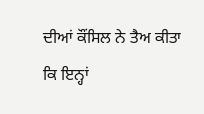ਦੀਆਂ ਕੌਂਸਿਲ ਨੇ ਤੈਅ ਕੀਤਾ ਕਿ ਇਨ੍ਹਾਂ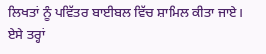ਲਿਖਤਾਂ ਨੂੰ ਪਵਿੱਤਰ ਬਾਈਬਲ ਵਿੱਚ ਸ਼ਾਮਿਲ ਕੀਤਾ ਜਾਏ।
ਏਸੇ ਤਰ੍ਹਾਂ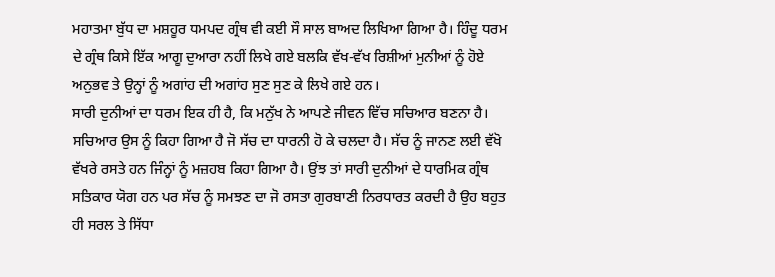ਮਹਾਤਮਾ ਬੁੱਧ ਦਾ ਮਸ਼ਹੂਰ ਧਮਪਦ ਗ੍ਰੰਥ ਵੀ ਕਈ ਸੌ ਸਾਲ ਬਾਅਦ ਲਿਖਿਆ ਗਿਆ ਹੈ। ਹਿੰਦੂ ਧਰਮ ਦੇ ਗ੍ਰੰਥ ਕਿਸੇ ਇੱਕ ਆਗੂ ਦੁਆਰਾ ਨਹੀਂ ਲਿਖੇ ਗਏ ਬਲਕਿ ਵੱਖ-ਵੱਖ ਰਿਸ਼ੀਆਂ ਮੁਨੀਆਂ ਨੂੰ ਹੋਏ ਅਨੁਭਵ ਤੇ ਉਨ੍ਹਾਂ ਨੂੰ ਅਗਾਂਹ ਦੀ ਅਗਾਂਹ ਸੁਣ ਸੁਣ ਕੇ ਲਿਖੇ ਗਏ ਹਨ।
ਸਾਰੀ ਦੁਨੀਆਂ ਦਾ ਧਰਮ ਇਕ ਹੀ ਹੈ, ਕਿ ਮਨੁੱਖ ਨੇ ਆਪਣੇ ਜੀਵਨ ਵਿੱਚ ਸਚਿਆਰ ਬਣਨਾ ਹੈ। ਸਚਿਆਰ ਉਸ ਨੂੰ ਕਿਹਾ ਗਿਆ ਹੈ ਜੋ ਸੱਚ ਦਾ ਧਾਰਨੀ ਹੋ ਕੇ ਚਲਦਾ ਹੈ। ਸੱਚ ਨੂੰ ਜਾਨਣ ਲਈ ਵੱਖੋ ਵੱਖਰੇ ਰਸਤੇ ਹਨ ਜਿੰਨ੍ਹਾਂ ਨੂੰ ਮਜ਼ਹਬ ਕਿਹਾ ਗਿਆ ਹੈ। ਉਂਝ ਤਾਂ ਸਾਰੀ ਦੁਨੀਆਂ ਦੇ ਧਾਰਮਿਕ ਗ੍ਰੰਥ ਸਤਿਕਾਰ ਯੋਗ ਹਨ ਪਰ ਸੱਚ ਨੂੰ ਸਮਝਣ ਦਾ ਜੋ ਰਸਤਾ ਗੁਰਬਾਣੀ ਨਿਰਧਾਰਤ ਕਰਦੀ ਹੈ ਉਹ ਬਹੁਤ ਹੀ ਸਰਲ ਤੇ ਸਿੱਧਾ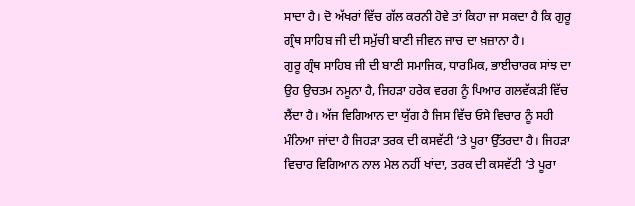ਸਾਦਾ ਹੈ। ਦੋ ਅੱਖਰਾਂ ਵਿੱਚ ਗੱਲ ਕਰਨੀ ਹੋਵੇ ਤਾਂ ਕਿਹਾ ਜਾ ਸਕਦਾ ਹੈ ਕਿ ਗੁਰੂ ਗ੍ਰੰਥ ਸਾਹਿਬ ਜੀ ਦੀ ਸਮੁੱਚੀ ਬਾਣੀ ਜੀਵਨ ਜਾਚ ਦਾ ਖ਼ਜ਼ਾਨਾ ਹੈ।
ਗੁਰੂ ਗ੍ਰੰਥ ਸਾਹਿਬ ਜੀ ਦੀ ਬਾਣੀ ਸਮਾਜਿਕ, ਧਾਰਮਿਕ, ਭਾਈਚਾਰਕ ਸਾਂਝ ਦਾ ਉਹ ਉਚਤਮ ਨਮੂਨਾ ਹੈ, ਜਿਹੜਾ ਹਰੇਕ ਵਰਗ ਨੂੰ ਪਿਆਰ ਗਲਵੱਕੜੀ ਵਿੱਚ ਲੈਂਦਾ ਹੈ। ਅੱਜ ਵਿਗਿਆਨ ਦਾ ਯੁੱਗ ਹੈ ਜਿਸ ਵਿੱਚ ਓਸੇ ਵਿਚਾਰ ਨੂੰ ਸਹੀ ਮੰਨਿਆ ਜਾਂਦਾ ਹੈ ਜਿਹੜਾ ਤਰਕ ਦੀ ਕਸਵੱਟੀ ‘ਤੇ ਪੂਰਾ ਉੱਤਰਦਾ ਹੈ। ਜਿਹੜਾ ਵਿਚਾਰ ਵਿਗਿਆਨ ਨਾਲ ਮੇਲ ਨਹੀਂ ਖਾਂਦਾ, ਤਰਕ ਦੀ ਕਸਵੱਟੀ ‘ਤੇ ਪੂਰਾ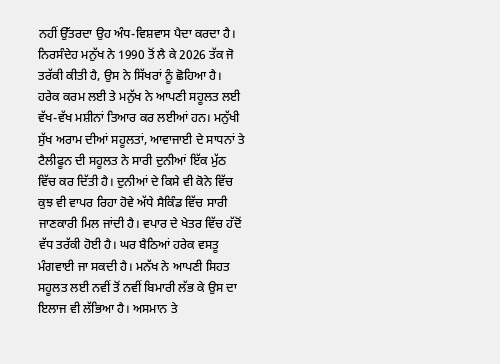ਨਹੀਂ ਉੱਤਰਦਾ ਉਹ ਅੰਧ-ਵਿਸ਼ਵਾਸ ਪੈਦਾ ਕਰਦਾ ਹੈ। ਨਿਰਸੰਦੇਹ ਮਨੁੱਖ ਨੇ 1990 ਤੋਂ ਲੈ ਕੇ 2026 ਤੱਕ ਜੋ ਤਰੱਕੀ ਕੀਤੀ ਹੈ, ਉਸ ਨੇ ਸਿੱਖਰਾਂ ਨੂੰ ਛੋਹਿਆ ਹੈ। ਹਰੇਕ ਕਰਮ ਲਈ ਤੇ ਮਨੁੱਖ ਨੇ ਆਪਣੀ ਸਹੂਲਤ ਲਈ ਵੱਖ-ਵੱਖ ਮਸ਼ੀਨਾਂ ਤਿਆਰ ਕਰ ਲਈਆਂ ਹਨ। ਮਨੁੱਖੀ ਸੁੱਖ ਅਰਾਮ ਦੀਆਂ ਸਹੂਲਤਾਂ, ਆਵਾਜਾਈ ਦੇ ਸਾਧਨਾਂ ਤੇ ਟੈਲੀਫੂਨ ਦੀ ਸਹੂਲਤ ਨੇ ਸਾਰੀ ਦੁਨੀਆਂ ਇੱਕ ਮੁੱਠ ਵਿੱਚ ਕਰ ਦਿੱਤੀ ਹੈ। ਦੁਨੀਆਂ ਦੇ ਕਿਸੇ ਵੀ ਕੋਨੇ ਵਿੱਚ ਕੁਝ ਵੀ ਵਾਪਰ ਰਿਹਾ ਹੋਵੇ ਅੱਧੇ ਸੈਕਿੰਡ ਵਿੱਚ ਸਾਰੀ ਜਾਣਕਾਰੀ ਮਿਲ ਜਾਂਦੀ ਹੈ। ਵਪਾਰ ਦੇ ਖੇਤਰ ਵਿੱਚ ਹੱਦੋਂ ਵੱਧ ਤਰੱਕੀ ਹੋਈ ਹੈ। ਘਰ ਬੈਠਿਆਂ ਹਰੇਕ ਵਸਤੂ ਮੰਗਵਾਈ ਜਾ ਸਕਦੀ ਹੈ। ਮਨੱਖ ਨੇ ਆਪਣੀ ਸਿਹਤ ਸਹੂਲਤ ਲਈ ਨਵੀਂ ਤੋਂ ਨਵੀਂ ਬਿਮਾਰੀ ਲੱਭ ਕੇ ਉਸ ਦਾ ਇਲਾਜ ਵੀ ਲੱਭਿਆ ਹੈ। ਅਸਮਾਨ ਤੇ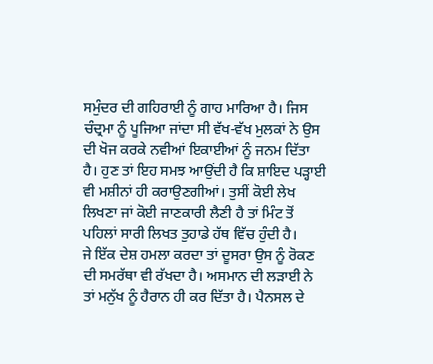ਸਮੁੰਦਰ ਦੀ ਗਹਿਰਾਈ ਨੂੰ ਗਾਹ ਮਾਰਿਆ ਹੈ। ਜਿਸ ਚੰਦ੍ਰਮਾ ਨੂੰ ਪੂਜਿਆ ਜਾਂਦਾ ਸੀ ਵੱਖ-ਵੱਖ ਮੁਲਕਾਂ ਨੇ ਉਸ ਦੀ ਖੋਜ ਕਰਕੇ ਨਵੀਆਂ ਇਕਾਈਆਂ ਨੂੰ ਜਨਮ ਦਿੱਤਾ ਹੈ। ਹੁਣ ਤਾਂ ਇਹ ਸਮਝ ਆਉਂਦੀ ਹੈ ਕਿ ਸ਼ਾਇਦ ਪੜ੍ਹਾਈ ਵੀ ਮਸ਼ੀਨਾਂ ਹੀ ਕਰਾਉਣਗੀਆਂ। ਤੁਸੀਂ ਕੋਈ ਲੇਖ ਲਿਖਣਾ ਜਾਂ ਕੋਈ ਜਾਣਕਾਰੀ ਲੈਣੀ ਹੈ ਤਾਂ ਮਿੰਟ ਤੋਂ ਪਹਿਲਾਂ ਸਾਰੀ ਲਿਖਤ ਤੁਹਾਡੇ ਹੱਥ ਵਿੱਚ ਹੁੰਦੀ ਹੈ।
ਜੇ ਇੱਕ ਦੇਸ਼ ਹਮਲਾ ਕਰਦਾ ਤਾਂ ਦੂਸਰਾ ਉਸ ਨੂੰ ਰੋਕਣ ਦੀ ਸਮਰੱਥਾ ਵੀ ਰੱਖਦਾ ਹੈ। ਅਸਮਾਨ ਦੀ ਲੜਾਈ ਨੇ ਤਾਂ ਮਨੁੱਖ ਨੂੰ ਹੈਰਾਨ ਹੀ ਕਰ ਦਿੱਤਾ ਹੈ। ਪੈਨਸਲ ਦੇ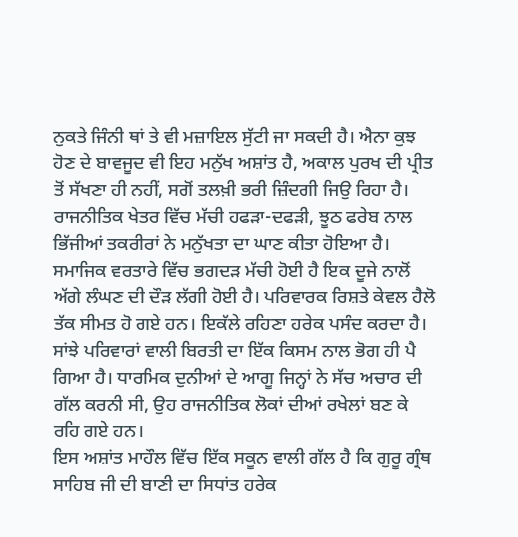ਨੁਕਤੇ ਜਿੰਨੀ ਥਾਂ ਤੇ ਵੀ ਮਜ਼ਾਇਲ ਸੁੱਟੀ ਜਾ ਸਕਦੀ ਹੈ। ਐਨਾ ਕੁਝ ਹੋਣ ਦੇ ਬਾਵਜੂਦ ਵੀ ਇਹ ਮਨੁੱਖ ਅਸ਼ਾਂਤ ਹੈ, ਅਕਾਲ ਪੁਰਖ ਦੀ ਪ੍ਰੀਤ ਤੋਂ ਸੱਖਣਾ ਹੀ ਨਹੀਂ, ਸਗੋਂ ਤਲਖ਼ੀ ਭਰੀ ਜ਼ਿੰਦਗੀ ਜਿਉ ਰਿਹਾ ਹੈ। ਰਾਜਨੀਤਿਕ ਖੇਤਰ ਵਿੱਚ ਮੱਚੀ ਹਫੜਾ-ਦਫੜੀ, ਝੂਠ ਫਰੇਬ ਨਾਲ ਭਿੱਜੀਆਂ ਤਕਰੀਰਾਂ ਨੇ ਮਨੁੱਖਤਾ ਦਾ ਘਾਣ ਕੀਤਾ ਹੋਇਆ ਹੈ। ਸਮਾਜਿਕ ਵਰਤਾਰੇ ਵਿੱਚ ਭਗਦੜ ਮੱਚੀ ਹੋਈ ਹੈ ਇਕ ਦੂਜੇ ਨਾਲੋਂ ਅੱਗੇ ਲੰਘਣ ਦੀ ਦੌੜ ਲੱਗੀ ਹੋਈ ਹੈ। ਪਰਿਵਾਰਕ ਰਿਸ਼ਤੇ ਕੇਵਲ ਹੈਲੋ ਤੱਕ ਸੀਮਤ ਹੋ ਗਏ ਹਨ। ਇਕੱਲੇ ਰਹਿਣਾ ਹਰੇਕ ਪਸੰਦ ਕਰਦਾ ਹੈ। ਸਾਂਝੇ ਪਰਿਵਾਰਾਂ ਵਾਲੀ ਬਿਰਤੀ ਦਾ ਇੱਕ ਕਿਸਮ ਨਾਲ ਭੋਗ ਹੀ ਪੈ ਗਿਆ ਹੈ। ਧਾਰਮਿਕ ਦੁਨੀਆਂ ਦੇ ਆਗੂ ਜਿਨ੍ਹਾਂ ਨੇ ਸੱਚ ਅਚਾਰ ਦੀ ਗੱਲ ਕਰਨੀ ਸੀ, ਉਹ ਰਾਜਨੀਤਿਕ ਲੋਕਾਂ ਦੀਆਂ ਰਖੇਲਾਂ ਬਣ ਕੇ ਰਹਿ ਗਏ ਹਨ।
ਇਸ ਅਸ਼ਾਂਤ ਮਾਹੌਲ ਵਿੱਚ ਇੱਕ ਸਕੂਨ ਵਾਲੀ ਗੱਲ ਹੈ ਕਿ ਗੁਰੂ ਗ੍ਰੰਥ ਸਾਹਿਬ ਜੀ ਦੀ ਬਾਣੀ ਦਾ ਸਿਧਾਂਤ ਹਰੇਕ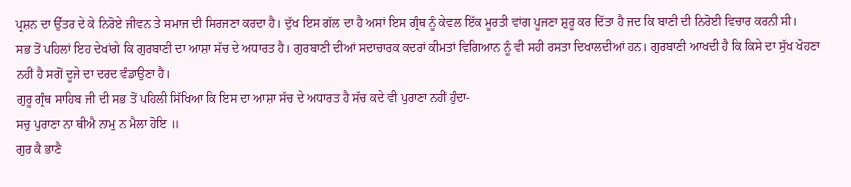ਪ੍ਰਸ਼ਨ ਦਾ ਉੱਤਰ ਦੇ ਕੇ ਨਿਰੋਏ ਜੀਵਨ ਤੇ ਸਮਾਜ ਦੀ ਸਿਰਜਣਾ ਕਰਦਾ ਹੈ। ਦੁੱਖ ਇਸ ਗੱਲ ਦਾ ਹੈ ਅਸਾਂ ਇਸ ਗ੍ਰੰਥ ਨੂੰ ਕੇਵਲ ਇੱਕ ਮੂਰਤੀ ਵਾਂਗ ਪੂਜਣਾ ਸ਼ੁਰੂ ਕਰ ਦਿੱਤਾ ਹੈ ਜਦ ਕਿ ਬਾਣੀ ਦੀ ਨਿਰੋਈ ਵਿਚਾਰ ਕਰਨੀ ਸੀ।
ਸਭ ਤੋਂ ਪਹਿਲਾਂ ਇਹ ਦੇਖਾਂਗੇ ਕਿ ਗੁਰਬਾਣੀ ਦਾ ਆਸ਼ਾ ਸੱਚ ਦੇ ਅਧਾਰਤ ਹੈ। ਗੁਰਬਾਣੀ ਦੀਆਂ ਸਦਾਚਾਰਕ ਕਦਰਾਂ ਕੀਮਤਾਂ ਵਿਗਿਆਨ ਨੂੰ ਵੀ ਸਹੀ ਰਸਤਾ ਦਿਖਾਲਦੀਆਂ ਹਨ। ਗੁਰਬਾਣੀ ਆਖਦੀ ਹੈ ਕਿ ਕਿਸੇ ਦਾ ਸੁੱਖ ਖੋਹਣਾ ਨਹੀਂ ਹੈ ਸਗੋਂ ਦੂਜੇ ਦਾ ਦਰਦ ਵੰਡਾਉਣਾ ਹੈ।
ਗੁਰੂ ਗ੍ਰੰਥ ਸਾਹਿਬ ਜੀ ਦੀ ਸਭ ਤੋਂ ਪਹਿਲੀ ਸਿੱਖਿਆ ਕਿ ਇਸ ਦਾ ਆਸ਼ਾ ਸੱਚ ਦੇ ਅਧਾਰਤ ਹੈ ਸੱਚ ਕਦੇ ਵੀ ਪੁਰਾਣਾ ਨਹੀਂ ਹੁੰਦਾ-
ਸਚੁ ਪੁਰਾਣਾ ਨਾ ਥੀਐ ਨਾਮੁ ਨ ਮੈਲਾ ਹੋਇ ॥
ਗੁਰ ਕੈ ਭਾਣੈ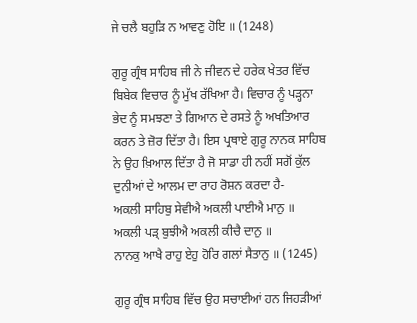ਜੇ ਚਲੈ ਬਹੁੜਿ ਨ ਆਵਣੁ ਹੋਇ ॥ (1248)

ਗੁਰੂ ਗ੍ਰੰਥ ਸਾਹਿਬ ਜੀ ਨੇ ਜੀਵਨ ਦੇ ਹਰੇਕ ਖੇਤਰ ਵਿੱਚ ਬਿਬੇਕ ਵਿਚਾਰ ਨੂੰ ਮੁੱਖ ਰੱਖਿਆ ਹੈ। ਵਿਚਾਰ ਨੂੰ ਪੜ੍ਹਨਾ ਭੇਦ ਨੂੰ ਸਮਝਣਾ ਤੇ ਗਿਆਨ ਦੇ ਰਸਤੇ ਨੂੰ ਅਖਤਿਆਰ ਕਰਨ ਤੇ ਜ਼ੋਰ ਦਿੱਤਾ ਹੈ। ਇਸ ਪ੍ਰਥਾਏ ਗੁਰੂ ਨਾਨਕ ਸਾਹਿਬ ਨੇ ਉਹ ਖ਼ਿਆਲ ਦਿੱਤਾ ਹੈ ਜੋ ਸਾਡਾ ਹੀ ਨਹੀਂ ਸਗੋਂ ਕੁੱਲ ਦੁਨੀਆਂ ਦੇ ਆਲਮ ਦਾ ਰਾਹ ਰੋਸ਼ਨ ਕਰਦਾ ਹੈ-
ਅਕਲੀ ਸਾਹਿਬੁ ਸੇਵੀਐ ਅਕਲੀ ਪਾਈਐ ਮਾਨੁ ॥
ਅਕਲੀ ਪੜ੍‍ ਬੁਝੀਐ ਅਕਲੀ ਕੀਚੈ ਦਾਨੁ ॥
ਨਾਨਕੁ ਆਖੈ ਰਾਹੁ ਏਹੁ ਹੋਰਿ ਗਲਾਂ ਸੈਤਾਨੁ ॥ (1245)

ਗੁਰੂ ਗ੍ਰੰਥ ਸਾਹਿਬ ਵਿੱਚ ਉਹ ਸਚਾਈਆਂ ਹਨ ਜਿਹੜੀਆਂ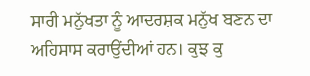ਸਾਰੀ ਮਨੁੱਖਤਾ ਨੂੰ ਆਦਰਸ਼ਕ ਮਨੁੱਖ ਬਣਨ ਦਾ ਅਹਿਸਾਸ ਕਰਾਉਂਦੀਆਂ ਹਨ। ਕੁਝ ਕੁ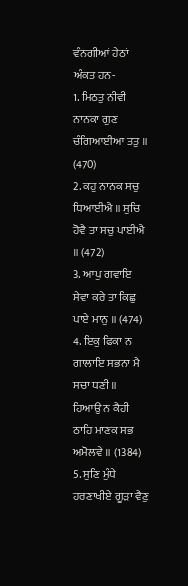ਵੰਨਗੀਆਂ ਹੇਠਾਂ ਅੰਕਤ ਹਨ-
1. ਮਿਠਤੁ ਨੀਵੀ ਨਾਨਕਾ ਗੁਣ ਚੰਗਿਆਈਆ ਤਤੁ ॥ (470)
2. ਕਹੁ ਨਾਨਕ ਸਚੁ ਧਿਆਈਐ ॥ ਸੁਚਿ ਹੋਵੈ ਤਾ ਸਚੁ ਪਾਈਐ ॥ (472)
3. ਆਪੁ ਗਵਾਇ ਸੇਵਾ ਕਰੇ ਤਾ ਕਿਛੁ ਪਾਏ ਮਾਨੁ ॥ (474)
4. ਇਕੁ ਫਿਕਾ ਨ ਗਾਲਾਇ ਸਭਨਾ ਮੈ ਸਚਾ ਧਣੀ ॥
ਹਿਆਉ ਨ ਕੈਹੀ ਠਾਹਿ ਮਾਣਕ ਸਭ ਅਮੋਲਵੇ ॥ (1384)
5. ਸੁਣਿ ਮੁੰਧੇ ਹਰਣਾਖੀਏ ਗੂੜਾ ਵੈਣੁ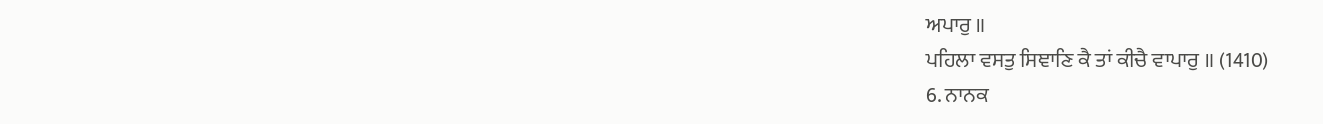ਅਪਾਰੁ ॥
ਪਹਿਲਾ ਵਸਤੁ ਸਿਞਾਣਿ ਕੈ ਤਾਂ ਕੀਚੈ ਵਾਪਾਰੁ ॥ (1410)
6. ਨਾਨਕ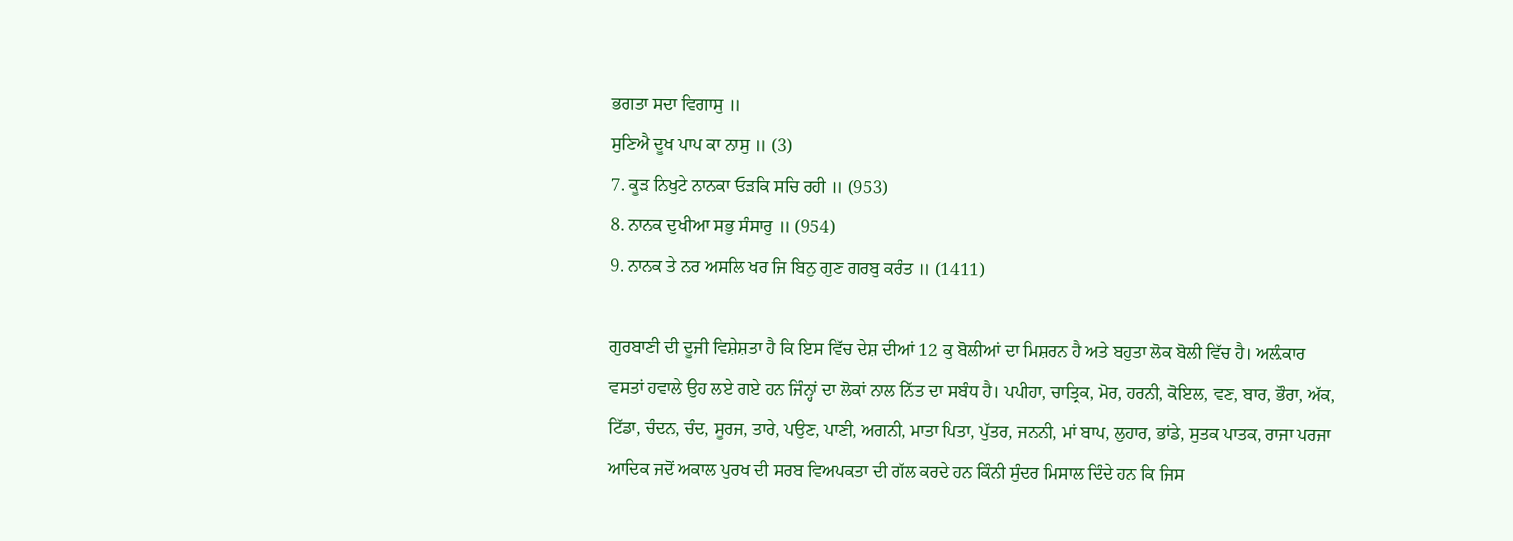ਭਗਤਾ ਸਦਾ ਵਿਗਾਸੁ ॥
ਸੁਣਿਐ ਦੂਖ ਪਾਪ ਕਾ ਨਾਸੁ ॥ (3)
7. ਕੂੜ ਨਿਖੁਟੇ ਨਾਨਕਾ ਓੜਕਿ ਸਚਿ ਰਹੀ ॥ (953)
8. ਨਾਨਕ ਦੁਖੀਆ ਸਭੁ ਸੰਸਾਰੁ ॥ (954)
9. ਨਾਨਕ ਤੇ ਨਰ ਅਸਲਿ ਖਰ ਜਿ ਬਿਨੁ ਗੁਣ ਗਰਬੁ ਕਰੰਤ ॥ (1411)

ਗੁਰਬਾਣੀ ਦੀ ਦੂਜੀ ਵਿਸ਼ੇਸ਼ਤਾ ਹੈ ਕਿ ਇਸ ਵਿੱਚ ਦੇਸ਼ ਦੀਆਂ 12 ਕੁ ਬੋਲੀਆਂ ਦਾ ਮਿਸ਼ਰਨ ਹੈ ਅਤੇ ਬਹੁਤਾ ਲੋਕ ਬੋਲੀ ਵਿੱਚ ਹੈ। ਅਲ਼ੰਕਾਰ ਵਸਤਾਂ ਹਵਾਲੇ ਉਹ ਲਏ ਗਏ ਹਨ ਜਿੰਨ੍ਹਾਂ ਦਾ ਲੋਕਾਂ ਨਾਲ ਨਿੱਤ ਦਾ ਸਬੰਧ ਹੈ। ਪਪੀਹਾ, ਚਾਤ੍ਰਿਕ, ਮੋਰ, ਹਰਨੀ, ਕੋਇਲ, ਵਣ, ਬਾਰ, ਭੌਰਾ, ਅੱਕ, ਟਿੱਡਾ, ਚੰਦਨ, ਚੰਦ, ਸੂਰਜ, ਤਾਰੇ, ਪਉਣ, ਪਾਣੀ, ਅਗਨੀ, ਮਾਤਾ ਪਿਤਾ, ਪੁੱਤਰ, ਜਨਨੀ, ਮਾਂ ਬਾਪ, ਲੁਹਾਰ, ਭਾਂਡੇ, ਸੁਤਕ ਪਾਤਕ, ਰਾਜਾ ਪਰਜਾ ਆਦਿਕ ਜਦੋਂ ਅਕਾਲ ਪੁਰਖ ਦੀ ਸਰਬ ਵਿਅਪਕਤਾ ਦੀ ਗੱਲ ਕਰਦੇ ਹਨ ਕਿੰਨੀ ਸੁੰਦਰ ਮਿਸਾਲ ਦਿੰਦੇ ਹਨ ਕਿ ਜਿਸ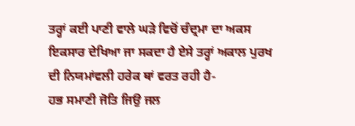ਤਰ੍ਹਾਂ ਕਈ ਪਾਣੀ ਵਾਲੇ ਘੜੇ ਵਿਚੋਂ ਚੰਦ੍ਰਮਾ ਦਾ ਅਕਸ ਇਕਸਾਰ ਦੇਖਿਆ ਜਾ ਸਕਦਾ ਹੈ ਏਸੇ ਤਰ੍ਹਾਂ ਅਕਾਲ ਪੁਰਖ ਦੀ ਨਿਯਮਾਂਵਲੀ ਹਰੇਕ ਥਾਂ ਵਰਤ ਰਹੀ ਹੈ-
ਹਭ ਸਮਾਣੀ ਜੋਤਿ ਜਿਉ ਜਲ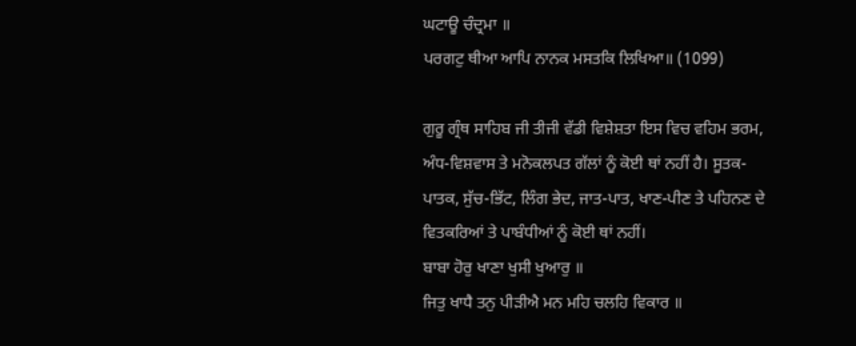ਘਟਾਊ ਚੰਦ੍ਰਮਾ ॥
ਪਰਗਟੁ ਥੀਆ ਆਪਿ ਨਾਨਕ ਮਸਤਕਿ ਲਿਖਿਆ॥ (1099)

ਗੁਰੂ ਗ੍ਰੰਥ ਸਾਹਿਬ ਜੀ ਤੀਜੀ ਵੱਡੀ ਵਿਸ਼ੇਸ਼ਤਾ ਇਸ ਵਿਚ ਵਹਿਮ ਭਰਮ, ਅੰਧ-ਵਿਸ਼ਵਾਸ ਤੇ ਮਨੋਕਲਪਤ ਗੱਲਾਂ ਨੂੰ ਕੋਈ ਥਾਂ ਨਹੀਂ ਹੈ। ਸੂਤਕ-ਪਾਤਕ, ਸੁੱਚ-ਭਿੱਟ, ਲਿੰਗ ਭੇਦ, ਜਾਤ-ਪਾਤ, ਖਾਣ-ਪੀਣ ਤੇ ਪਹਿਨਣ ਦੇ ਵਿਤਕਰਿਆਂ ਤੇ ਪਾਬੰਧੀਆਂ ਨੂੰ ਕੋਈ ਥਾਂ ਨਹੀਂ।
ਬਾਬਾ ਹੋਰੁ ਖਾਣਾ ਖੁਸੀ ਖੁਆਰੁ ॥
ਜਿਤੁ ਖਾਧੈ ਤਨੁ ਪੀੜੀਐ ਮਨ ਮਹਿ ਚਲਹਿ ਵਿਕਾਰ ॥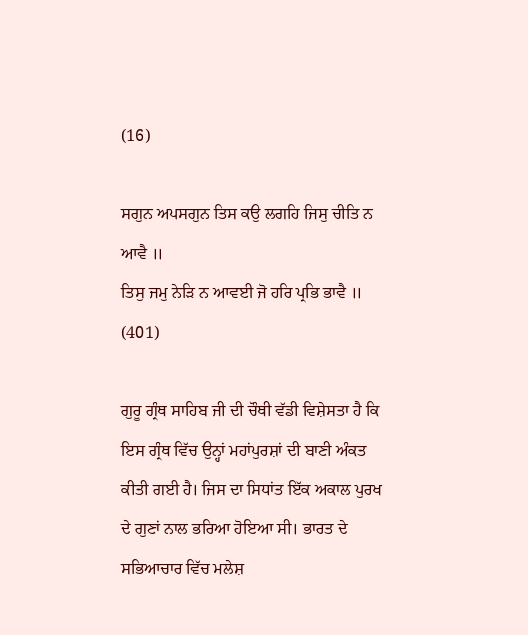(16)

ਸਗੁਨ ਅਪਸਗੁਨ ਤਿਸ ਕਉ ਲਗਹਿ ਜਿਸੁ ਚੀਤਿ ਨ ਆਵੈ ॥
ਤਿਸੁ ਜਮੁ ਨੇੜਿ ਨ ਆਵਈ ਜੋ ਹਰਿ ਪ੍ਰਭਿ ਭਾਵੈ ॥ (401)

ਗੁਰੂ ਗ੍ਰੰਥ ਸਾਹਿਬ ਜੀ ਦੀ ਚੌਥੀ ਵੱਡੀ ਵਿਸ਼ੇਸਤਾ ਹੈ ਕਿ ਇਸ ਗ੍ਰੰਥ ਵਿੱਚ ਉਨ੍ਹਾਂ ਮਹਾਂਪੁਰਸ਼ਾਂ ਦੀ ਬਾਣੀ ਅੰਕਤ ਕੀਤੀ ਗਈ ਹੈ। ਜਿਸ ਦਾ ਸਿਧਾਂਤ ਇੱਕ ਅਕਾਲ ਪੁਰਖ ਦੇ ਗੁਣਾਂ ਨਾਲ ਭਰਿਆ ਹੋਇਆ ਸੀ। ਭਾਰਤ ਦੇ ਸਭਿਆਚਾਰ ਵਿੱਚ ਮਲੇਸ਼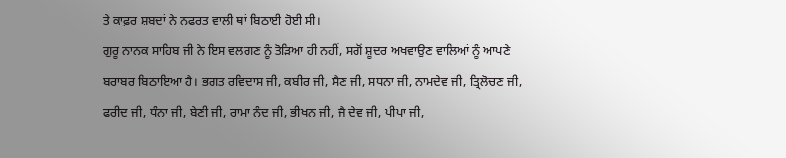ਤੇ ਕਾਫ਼ਰ ਸ਼ਬਦਾਂ ਨੇ ਨਫਰਤ ਵਾਲੀ ਥਾਂ ਬਿਠਾਈ ਹੋਈ ਸੀ।
ਗੁਰੂ ਨਾਨਕ ਸਾਹਿਬ ਜੀ ਨੇ ਇਸ ਵਲਗਣ ਨੂੰ ਤੋੜਿਆ ਹੀ ਨਹੀਂ, ਸਗੋਂ ਸ਼ੂਦਰ ਅਖਵਾਉਣ ਵਾਲਿਆਂ ਨੂੰ ਆਪਣੇ ਬਰਾਬਰ ਬਿਠਾਇਆ ਹੈ। ਭਗਤ ਰਵਿਦਾਸ ਜੀ, ਕਬੀਰ ਜੀ, ਸੈਣ ਜੀ, ਸਧਨਾ ਜੀ, ਨਾਮਦੇਵ ਜੀ, ਤ੍ਰਿਲੋਚਣ ਜੀ, ਫਰੀਦ ਜੀ, ਧੰਨਾ ਜੀ, ਬੇਣੀ ਜੀ, ਰਾਮਾ ਨੰਦ ਜੀ, ਭੀਖਨ ਜੀ, ਜੈ ਦੇਵ ਜੀ, ਪੀਪਾ ਜੀ,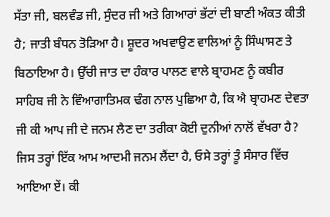ਸੱਤਾ ਜੀ, ਬਲਵੰਡ ਜੀ, ਸੁੰਦਰ ਜੀ ਅਤੇ ਗਿਆਰਾਂ ਭੱਟਾਂ ਦੀ ਬਾਣੀ ਅੰਕਤ ਕੀਤੀ ਹੈ; ਜਾਤੀ ਬੰਧਨ ਤੋੜਿਆ ਹੈ। ਸ਼ੂਦਰ ਅਖਵਾਉਣ ਵਾਲਿਆਂ ਨੂੰ ਸਿੰਘਾਸਣ ਤੇ ਬਿਠਾਇਆ ਹੈ। ਉੱਚੀ ਜਾਤ ਦਾ ਹੰਕਾਰ ਪਾਲਣ ਵਾਲੇ ਬ੍ਰਾਹਮਣ ਨੂੰ ਕਬੀਰ ਸਾਹਿਬ ਜੀ ਨੇ ਵਿੰਆਗਾਤਿਮਕ ਢੰਗ ਨਾਲ ਪੁਛਿਆ ਹੈ, ਕਿ ਐ ਬ੍ਰਾਹਮਣ ਦੇਵਤਾ ਜੀ ਕੀ ਆਪ ਜੀ ਦੇ ਜਨਮ ਲੈਣ ਦਾ ਤਰੀਕਾ ਕੋਈ ਦੁਨੀਆਂ ਨਾਲੋਂ ਵੱਖਰਾ ਹੈ? ਜਿਸ ਤਰ੍ਹਾਂ ਇੱਕ ਆਮ ਆਦਮੀ ਜਨਮ ਲੈਂਦਾ ਹੈ, ਓਸੇ ਤਰ੍ਹਾਂ ਤੂੰ ਸੰਸਾਰ ਵਿੱਚ ਆਇਆ ਏਂ। ਕੀ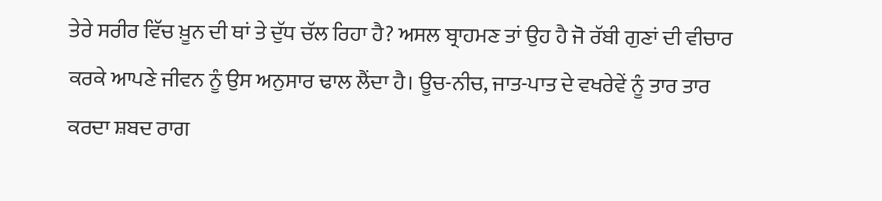ਤੇਰੇ ਸਰੀਰ ਵਿੱਚ ਖ਼ੂਨ ਦੀ ਥਾਂ ਤੇ ਦੁੱਧ ਚੱਲ ਰਿਹਾ ਹੈ? ਅਸਲ ਬ੍ਰਾਹਮਣ ਤਾਂ ਉਹ ਹੈ ਜੋ ਰੱਬੀ ਗੁਣਾਂ ਦੀ ਵੀਚਾਰ ਕਰਕੇ ਆਪਣੇ ਜੀਵਨ ਨੂੰ ਉਸ ਅਨੁਸਾਰ ਢਾਲ ਲੈਂਦਾ ਹੈ। ਊਚ-ਨੀਚ, ਜਾਤ-ਪਾਤ ਦੇ ਵਖਰੇਵੇਂ ਨੂੰ ਤਾਰ ਤਾਰ ਕਰਦਾ ਸ਼ਬਦ ਰਾਗ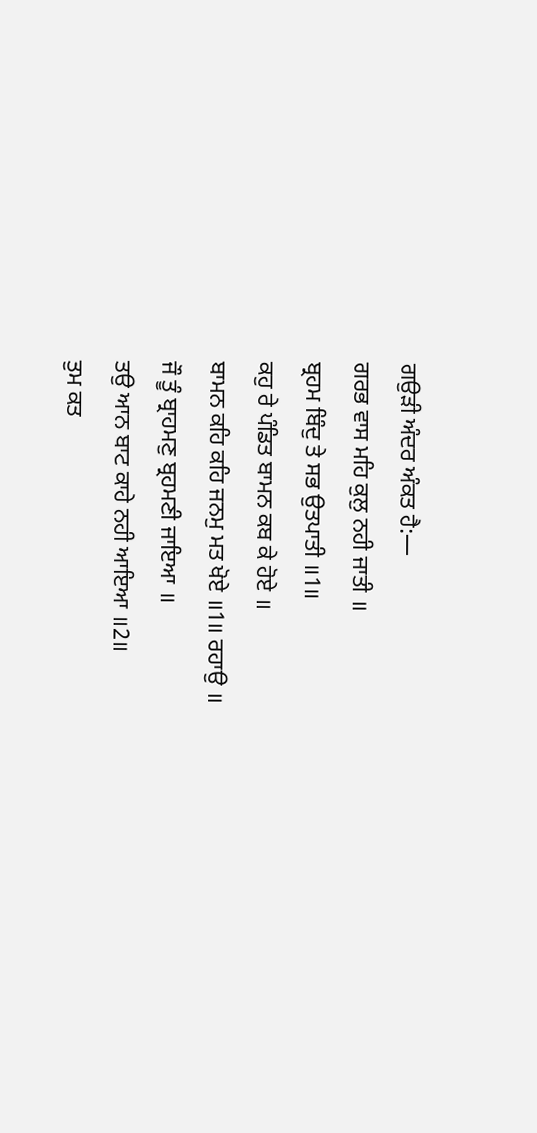ਗਉੜੀ ਅੰਦਰ ਅੰਕਤ ਹੈ:—
ਗਰਭ ਵਾਸ ਮਹਿ ਕੁਲੁ ਨਹੀ ਜਾਤੀ ॥
ਬ੍ਰਹਮ ਬਿੰਦੁ ਤੇ ਸਭ ਉਤਪਾਤੀ ॥1॥
ਕਹੁ ਰੇ ਪੰਡਿਤ ਬਾਮਨ ਕਬ ਕੇ ਹੋਏ ॥
ਬਾਮਨ ਕਹਿ ਕਹਿ ਜਨਮੁ ਮਤ ਖੋਏ ॥1॥ ਰਹਾਉ ॥
ਜੌ ਤੂੰ ਬ੍ਰਾਹਮਣੁ ਬ੍ਰਹਮਣੀ ਜਾਇਆ ॥
ਤਉ ਆਨ ਬਾਟ ਕਾਹੇ ਨਹੀ ਆਇਆ ॥2॥
ਤੁਮ ਕਤ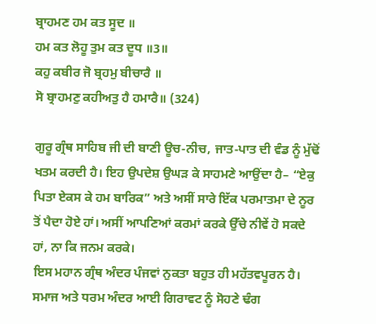ਬ੍ਰਾਹਮਣ ਹਮ ਕਤ ਸੂਦ ॥
ਹਮ ਕਤ ਲੋਹੂ ਤੁਮ ਕਤ ਦੂਧ ॥3॥
ਕਹੁ ਕਬੀਰ ਜੋ ਬ੍ਰਹਮੁ ਬੀਚਾਰੈ ॥
ਸੋ ਬ੍ਰਾਹਮਣੁ ਕਹੀਅਤੁ ਹੈ ਹਮਾਰੈ॥ (324)

ਗੁਰੂ ਗ੍ਰੰਥ ਸਾਹਿਬ ਜੀ ਦੀ ਬਾਣੀ ਊਚ-ਨੀਚ, ਜਾਤ-ਪਾਤ ਦੀ ਵੰਡ ਨੂੰ ਮੁੱਢੋਂ ਖਤਮ ਕਰਦੀ ਹੈ। ਇਹ ਉਪਦੇਸ਼ ਉਘੜ ਕੇ ਸਾਹਮਣੇ ਆਉਂਦਾ ਹੈ– “ਏਕੁ ਪਿਤਾ ਏਕਸ ਕੇ ਹਮ ਬਾਰਿਕ” ਅਤੇ ਅਸੀਂ ਸਾਰੇ ਇੱਕ ਪਰਮਾਤਮਾ ਦੇ ਨੂਰ ਤੋਂ ਪੈਦਾ ਹੋਏ ਹਾਂ। ਅਸੀਂ ਆਪਣਿਆਂ ਕਰਮਾਂ ਕਰਕੇ ਉੱਚੇ ਨੀਵੇਂ ਹੋ ਸਕਦੇ ਹਾਂ, ਨਾ ਕਿ ਜਨਮ ਕਰਕੇ।
ਇਸ ਮਹਾਨ ਗ੍ਰੰਥ ਅੰਦਰ ਪੰਜਵਾਂ ਨੁਕਤਾ ਬਹੁਤ ਹੀ ਮਹੱਤਵਪੂਰਨ ਹੈ। ਸਮਾਜ ਅਤੇ ਧਰਮ ਅੰਦਰ ਆਈ ਗਿਰਾਵਟ ਨੂੰ ਸੋਹਣੇ ਢੰਗ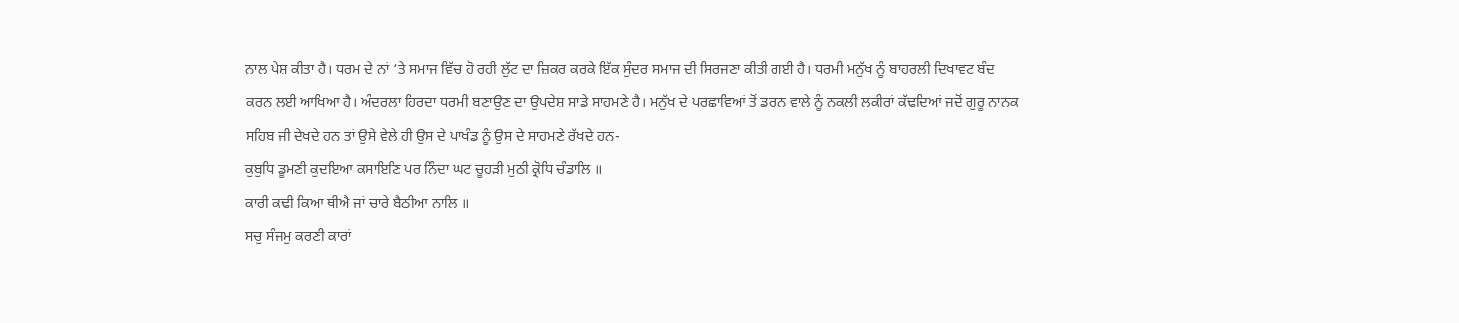ਨਾਲ ਪੇਸ਼ ਕੀਤਾ ਹੈ। ਧਰਮ ਦੇ ਨਾਂ ‘ਤੇ ਸਮਾਜ ਵਿੱਚ ਹੋ ਰਹੀ ਲੁੱਟ ਦਾ ਜ਼ਿਕਰ ਕਰਕੇ ਇੱਕ ਸੁੰਦਰ ਸਮਾਜ ਦੀ ਸਿਰਜਣਾ ਕੀਤੀ ਗਈ ਹੈ। ਧਰਮੀ ਮਨੁੱਖ ਨੂੰ ਬਾਹਰਲੀ ਦਿਖਾਵਟ ਬੰਦ ਕਰਨ ਲਈ ਆਖਿਆ ਹੈ। ਅੰਦਰਲਾ ਹਿਰਦਾ ਧਰਮੀ ਬਣਾਉਣ ਦਾ ਉਪਦੇਸ਼ ਸਾਡੇ ਸਾਹਮਣੇ ਹੈ। ਮਨੁੱਖ ਦੇ ਪਰਛਾਵਿਆਂ ਤੋਂ ਡਰਨ ਵਾਲੇ ਨੂੰ ਨਕਲੀ ਲਕੀਰਾਂ ਕੱਢਦਿਆਂ ਜਦੋਂ ਗੁਰੂ ਨਾਨਕ ਸਹਿਬ ਜੀ ਦੇਖਦੇ ਹਨ ਤਾਂ ਉਸੇ ਵੇਲੇ ਹੀ ਉਸ ਦੇ ਪਾਖੰਡ ਨੂੰ ਉਸ ਦੇ ਸਾਹਮਣੇ ਰੱਖਦੇ ਹਨ-
ਕੁਬੁਧਿ ਡੂਮਣੀ ਕੁਦਇਆ ਕਸਾਇਣਿ ਪਰ ਨਿੰਦਾ ਘਟ ਚੂਹੜੀ ਮੁਠੀ ਕ੍ਰੋਧਿ ਚੰਡਾਲਿ ॥
ਕਾਰੀ ਕਢੀ ਕਿਆ ਥੀਐ ਜਾਂ ਚਾਰੇ ਬੈਠੀਆ ਨਾਲਿ ॥
ਸਚੁ ਸੰਜਮੁ ਕਰਣੀ ਕਾਰਾਂ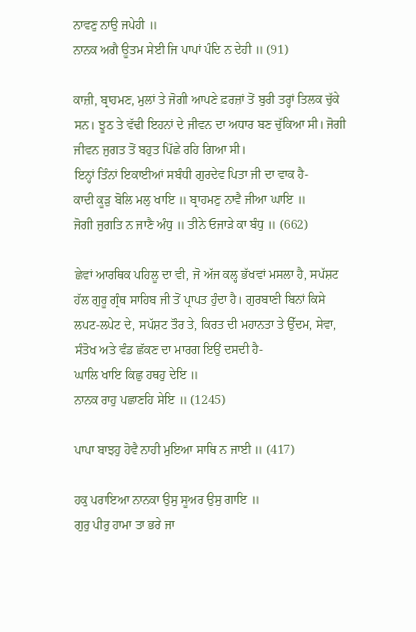ਨਾਵਣੁ ਨਾਉ ਜਪੇਹੀ ॥
ਨਾਨਕ ਅਗੈ ਊਤਮ ਸੇਈ ਜਿ ਪਾਪਾਂ ਪੰਦਿ ਨ ਦੇਹੀ ॥ (91)

ਕਾਜ਼ੀ, ਬ੍ਰਾਹਮਣ, ਮੁਲਾਂ ਤੇ ਜੋਗੀ ਆਪਣੇ ਫ਼ਰਜ਼ਾਂ ਤੋਂ ਬੁਰੀ ਤਰ੍ਹਾਂ ਤਿਲਕ ਚੁੱਕੇ ਸਨ। ਝੂਠ ਤੇ ਵੱਢੀ ਇਹਨਾਂ ਦੇ ਜੀਵਨ ਦਾ ਅਧਾਰ ਬਣ ਚੁੱਕਿਆ ਸੀ। ਜੋਗੀ ਜੀਵਨ ਜੁਗਤ ਤੋਂ ਬਹੁਤ ਪਿੱਛੇ ਰਹਿ ਗਿਆ ਸੀ।
ਇਨ੍ਹਾਂ ਤਿੰਨਾਂ ਇਕਾਈਆਂ ਸਬੰਧੀ ਗੁਰਦੇਵ ਪਿਤਾ ਜੀ ਦਾ ਵਾਕ ਹੈ-
ਕਾਦੀ ਕੂੜੁ ਬੋਲਿ ਮਲੁ ਖਾਇ ॥ ਬ੍ਰਾਹਮਣੁ ਨਾਵੈ ਜੀਆ ਘਾਇ ॥
ਜੋਗੀ ਜੁਗਤਿ ਨ ਜਾਣੈ ਅੰਧੁ ॥ ਤੀਨੇ ਓਜਾੜੇ ਕਾ ਬੰਧੁ ॥ (662)

ਛੇਵਾਂ ਆਰਥਿਕ ਪਹਿਲੂ ਦਾ ਵੀ, ਜੋ ਅੱਜ ਕਲ੍ਹ ਭੱਖਵਾਂ ਮਸਲਾ ਹੈ, ਸਪੱਸ਼ਟ ਹੱਲ ਗੁਰੂ ਗ੍ਰੰਥ ਸਾਹਿਬ ਜੀ ਤੋਂ ਪ੍ਰਾਪਤ ਹੁੰਦਾ ਹੈ। ਗੁਰਬਾਣੀ ਬਿਨਾਂ ਕਿਸੇ ਲਪਟ-ਲਪੇਟ ਦੇ, ਸਪੱਸ਼ਟ ਤੌਰ ਤੇ, ਕਿਰਤ ਦੀ ਮਹਾਨਤਾ ਤੇ ਉੱਦਮ, ਸੇਵਾ, ਸੰਤੋਖ ਅਤੇ ਵੰਡ ਛੱਕਣ ਦਾ ਮਾਰਗ ਇਉਂ ਦਸਦੀ ਹੈ-
ਘਾਲਿ ਖਾਇ ਕਿਛੁ ਹਥਹੁ ਦੇਇ ॥
ਨਾਨਕ ਰਾਹੁ ਪਛਾਣਹਿ ਸੇਇ ॥ (1245)

ਪਾਪਾ ਬਾਝਹੁ ਹੋਵੈ ਨਾਹੀ ਮੁਇਆ ਸਾਥਿ ਨ ਜਾਈ ॥ (417)

ਹਕੁ ਪਰਾਇਆ ਨਾਨਕਾ ਉਸੁ ਸੂਅਰ ਉਸੁ ਗਾਇ ॥
ਗੁਰੁ ਪੀਰੁ ਹਾਮਾ ਤਾ ਭਰੇ ਜਾ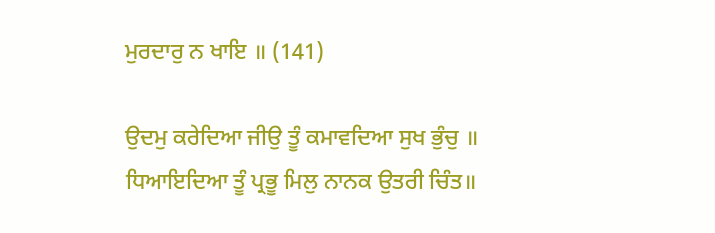ਮੁਰਦਾਰੁ ਨ ਖਾਇ ॥ (141)

ਉਦਮੁ ਕਰੇਦਿਆ ਜੀਉ ਤੂੰ ਕਮਾਵਦਿਆ ਸੁਖ ਭੁੰਚੁ ॥
ਧਿਆਇਦਿਆ ਤੂੰ ਪ੍ਰਭੂ ਮਿਲੁ ਨਾਨਕ ਉਤਰੀ ਚਿੰਤ॥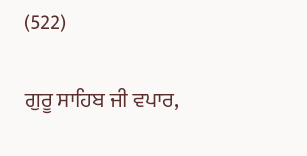(522)

ਗੁਰੂ ਸਾਹਿਬ ਜੀ ਵਪਾਰ,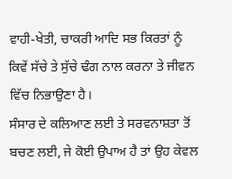ਵਾਹੀ-ਖੇਤੀ, ਚਾਕਰੀ ਆਦਿ ਸਭ ਕਿਰਤਾਂ ਨੂੰ ਕਿਵੇਂ ਸੱਚੇ ਤੇ ਸੁੱਚੇ ਢੰਗ ਨਾਲ ਕਰਨਾ ਤੇ ਜੀਵਨ ਵਿੱਚ ਨਿਭਾਉਣਾ ਹੈ।
ਸੰਸਾਰ ਦੇ ਕਲਿਆਣ ਲਈ ਤੇ ਸਰਵਨਾਸ਼ਤਾ ਤੋਂ ਬਚਣ ਲਈ, ਜੇ ਕੋਈ ਉਪਾਅ ਹੈ ਤਾਂ ਉਹ ਕੇਵਲ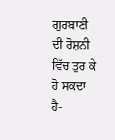ਗੁਰਬਾਣੀ ਦੀ ਰੋਸ਼ਨੀ ਵਿੱਚ ਤੁਰ ਕੇ ਹੋ ਸਕਦਾ ਹੈ-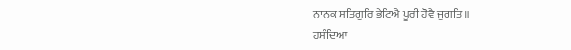ਨਾਨਕ ਸਤਿਗੁਰਿ ਭੇਟਿਐ ਪੂਰੀ ਹੋਵੈ ਜੁਗਤਿ ॥
ਹਸੰਦਿਆ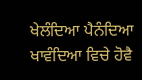ਖੇਲੰਦਿਆ ਪੈਨੰਦਿਆ ਖਾਵੰਦਿਆ ਵਿਚੇ ਹੋਵੈ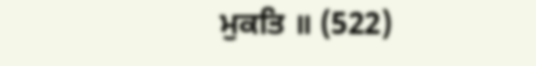ਮੁਕਤਿ ॥ (522)